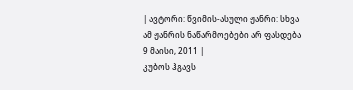| ავტორი: წვიმის-ასული ჟანრი: სხვა ამ ჟანრის ნაწარმოებები არ ფასდება 9 მაისი, 2011 |
კუბოს ჰგავს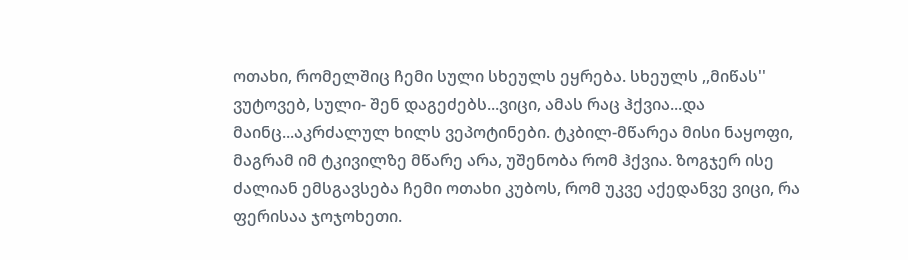ოთახი, რომელშიც ჩემი სული სხეულს ეყრება. სხეულს ,,მიწას'' ვუტოვებ, სული- შენ დაგეძებს...ვიცი, ამას რაც ჰქვია...და მაინც...აკრძალულ ხილს ვეპოტინები. ტკბილ-მწარეა მისი ნაყოფი, მაგრამ იმ ტკივილზე მწარე არა, უშენობა რომ ჰქვია. ზოგჯერ ისე ძალიან ემსგავსება ჩემი ოთახი კუბოს, რომ უკვე აქედანვე ვიცი, რა ფერისაა ჯოჯოხეთი.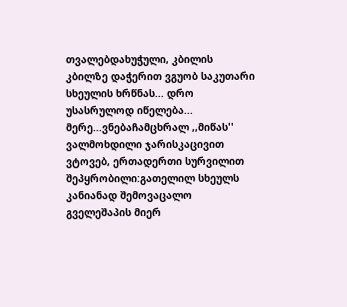თვალებდახუჭული, კბილის კბილზე დაჭერით ვგუობ საკუთარი სხეულის ხრწნას... დრო უსასრულოდ იწელება... მერე...ვნებაჩამცხრალ ,,მიწას'' ვალმოხდილი ჯარისკაცივით ვტოვებ, ერთადერთი სურვილით შეპყრობილი:გათელილ სხეულს კანიანად შემოვაცალო გველეშაპის მიერ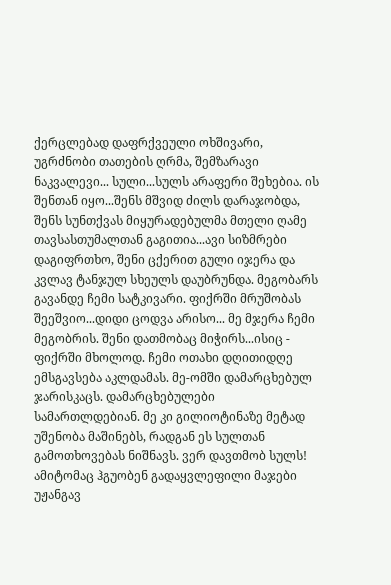ქერცლებად დაფრქვეული ოხშივარი, უგრძნობი თათების ღრმა, შემზარავი ნაკვალევი... სული...სულს არაფერი შეხებია. ის შენთან იყო...შენს მშვიდ ძილს დარაჯობდა, შენს სუნთქვას მიყურადებულმა მთელი ღამე თავსასთუმალთან გაგითია...ავი სიზმრები დაგიფრთხო, შენი ცქერით გული იჯერა და კვლავ ტანჯულ სხეულს დაუბრუნდა. მეგობარს გავანდე ჩემი სატკივარი. ფიქრში მრუშობას შეეშვიო...დიდი ცოდვა არისო... მე მჯერა ჩემი მეგობრის. შენი დათმობაც მიჭირს...ისიც - ფიქრში მხოლოდ. ჩემი ოთახი დღითიდღე ემსგავსება აკლდამას. მე-ომში დამარცხებულ ჯარისკაცს. დამარცხებულები სამართლდებიან. მე კი გილიოტინაზე მეტად უშენობა მაშინებს, რადგან ეს სულთან გამოთხოვებას ნიშნავს. ვერ დავთმობ სულს! ამიტომაც ჰგუობენ გადაყვლეფილი მაჯები უჟანგავ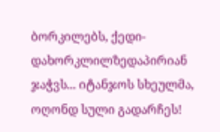ბორკილებს, ქედი-დახორკლილზედაპირიან ჯაჭვს... იტანჯოს სხეულმა, ოღონდ სული გადარჩეს!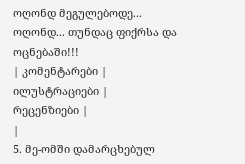ოღონდ მეგულებოდე... ოღონდ... თუნდაც ფიქრსა და ოცნებაში!!!
| კომენტარები |
ილუსტრაციები |
რეცენზიები |
|
5. მე-ომში დამარცხებულ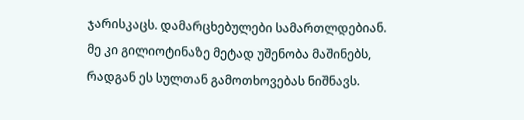ჯარისკაცს. დამარცხებულები სამართლდებიან. მე კი გილიოტინაზე მეტად უშენობა მაშინებს, რადგან ეს სულთან გამოთხოვებას ნიშნავს.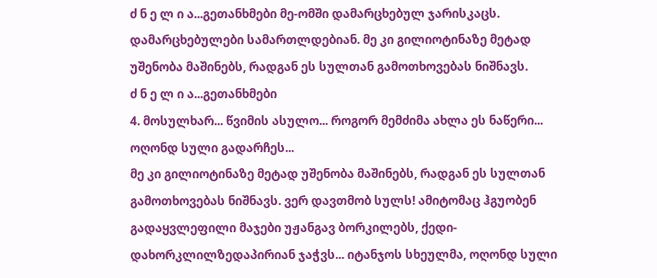ძ ნ ე ლ ი ა...გეთანხმები მე-ომში დამარცხებულ ჯარისკაცს. დამარცხებულები სამართლდებიან. მე კი გილიოტინაზე მეტად უშენობა მაშინებს, რადგან ეს სულთან გამოთხოვებას ნიშნავს.
ძ ნ ე ლ ი ა...გეთანხმები
4. მოსულხარ... წვიმის ასულო... როგორ მემძიმა ახლა ეს ნაწერი... ოღონდ სული გადარჩეს...
მე კი გილიოტინაზე მეტად უშენობა მაშინებს, რადგან ეს სულთან გამოთხოვებას ნიშნავს. ვერ დავთმობ სულს! ამიტომაც ჰგუობენ გადაყვლეფილი მაჯები უჟანგავ ბორკილებს, ქედი-დახორკლილზედაპირიან ჯაჭვს... იტანჯოს სხეულმა, ოღონდ სული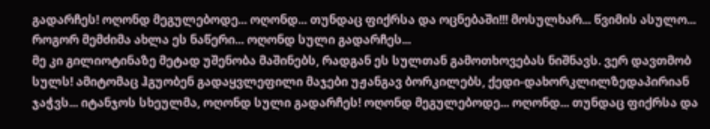გადარჩეს! ოღონდ მეგულებოდე... ოღონდ... თუნდაც ფიქრსა და ოცნებაში!!! მოსულხარ... წვიმის ასულო... როგორ მემძიმა ახლა ეს ნაწერი... ოღონდ სული გადარჩეს...
მე კი გილიოტინაზე მეტად უშენობა მაშინებს, რადგან ეს სულთან გამოთხოვებას ნიშნავს. ვერ დავთმობ სულს! ამიტომაც ჰგუობენ გადაყვლეფილი მაჯები უჟანგავ ბორკილებს, ქედი-დახორკლილზედაპირიან ჯაჭვს... იტანჯოს სხეულმა, ოღონდ სული გადარჩეს! ოღონდ მეგულებოდე... ოღონდ... თუნდაც ფიქრსა და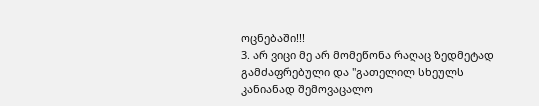ოცნებაში!!!
3. არ ვიცი მე არ მომეწონა რაღაც ზედმეტად გამძაფრებული და "გათელილ სხეულს კანიანად შემოვაცალო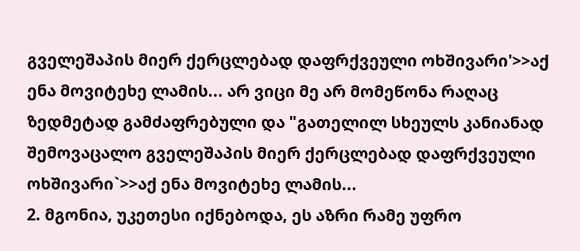გველეშაპის მიერ ქერცლებად დაფრქვეული ოხშივარი'>>აქ ენა მოვიტეხე ლამის... არ ვიცი მე არ მომეწონა რაღაც ზედმეტად გამძაფრებული და "გათელილ სხეულს კანიანად შემოვაცალო გველეშაპის მიერ ქერცლებად დაფრქვეული ოხშივარი`>>აქ ენა მოვიტეხე ლამის...
2. მგონია, უკეთესი იქნებოდა, ეს აზრი რამე უფრო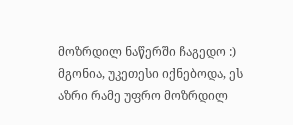მოზრდილ ნაწერში ჩაგედო :) მგონია, უკეთესი იქნებოდა, ეს აზრი რამე უფრო მოზრდილ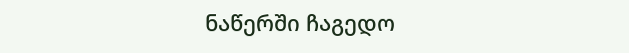ნაწერში ჩაგედო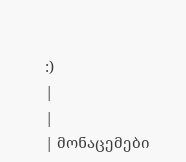:)
|
|
| მონაცემები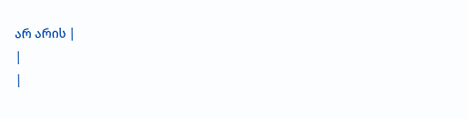არ არის |
|
|